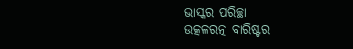ଭାସ୍କର ପରିଚ୍ଛା
ଉତ୍କଳରତ୍ନ ବାରିଷ୍ଟର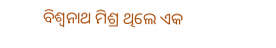ବିଶ୍ୱନାଥ ମିଶ୍ର ଥିଲେ ଏକ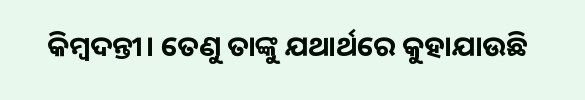କିମ୍ବଦନ୍ତୀ। ତେଣୁ ତାଙ୍କୁ ଯଥାର୍ଥରେ କୁହାଯାଉଛି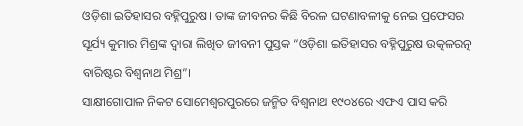ଓଡ଼ିଶା ଇତିହାସର ବହ୍ନିପୁରୁଷ। ତାଙ୍କ ଜୀବନର କିଛି ବିରଳ ଘଟଣାବଳୀକୁ ନେଇ ପ୍ରଫେସର ସୂର୍ଯ୍ୟ କୁମାର ମିଶ୍ରଙ୍କ ଦ୍ଵାରା ଲିଖିତ ଜୀବନୀ ପୁସ୍ତକ “ଓଡ଼ିଶା ଇତିହାସର ବହ୍ନିପୁରୁଷ ଉତ୍କଳରତ୍ନ ବାରିଷ୍ଟର ବିଶ୍ୱନାଥ ମିଶ୍ର”।
ସାକ୍ଷୀଗୋପାଳ ନିକଟ ସୋମେଶ୍ୱରପୁରରେ ଜନ୍ମିତ ବିଶ୍ୱନାଥ ୧୯୦୪ରେ ଏଫଏ ପାସ କରି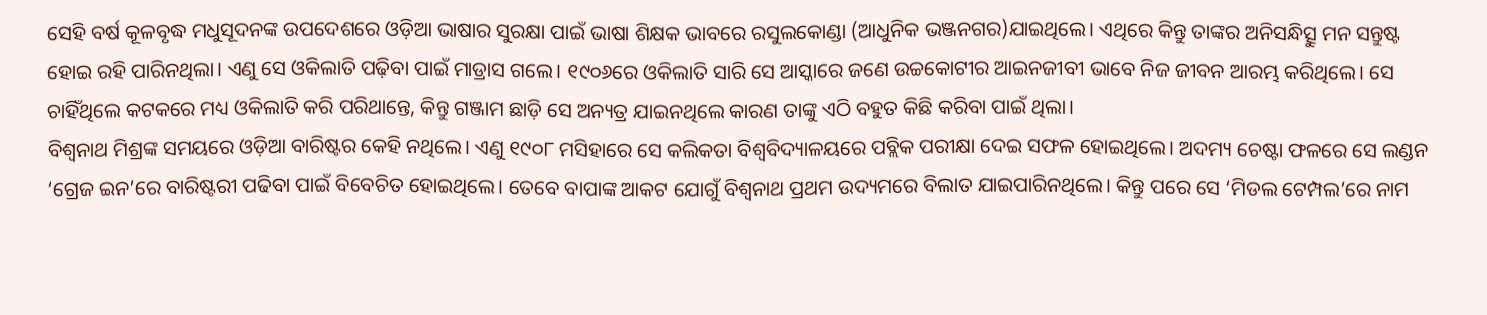ସେହି ବର୍ଷ କୂଳବୃଦ୍ଧ ମଧୁସୂଦନଙ୍କ ଉପଦେଶରେ ଓଡ଼ିଆ ଭାଷାର ସୁରକ୍ଷା ପାଇଁ ଭାଷା ଶିକ୍ଷକ ଭାବରେ ରସୁଲକୋଣ୍ଡା (ଆଧୁନିକ ଭଞ୍ଜନଗର)ଯାଇଥିଲେ। ଏଥିରେ କିନ୍ତୁ ତାଙ୍କର ଅନିସନ୍ଧିତ୍ସୁ ମନ ସନ୍ତୁଷ୍ଟ ହୋଇ ରହି ପାରିନଥିଲା। ଏଣୁ ସେ ଓକିଲାତି ପଢ଼ିବା ପାଇଁ ମାଡ୍ରାସ ଗଲେ। ୧୯୦୬ରେ ଓକିଲାତି ସାରି ସେ ଆସ୍କାରେ ଜଣେ ଉଚ୍ଚକୋଟୀର ଆଇନଜୀବୀ ଭାବେ ନିଜ ଜୀବନ ଆରମ୍ଭ କରିଥିଲେ। ସେ ଚାହିଁଥିଲେ କଟକରେ ମଧ୍ୟ ଓକିଲାତି କରି ପରିଥାନ୍ତେ, କିନ୍ତୁ ଗଞ୍ଜାମ ଛାଡ଼ି ସେ ଅନ୍ୟତ୍ର ଯାଇନଥିଲେ କାରଣ ତାଙ୍କୁ ଏଠି ବହୁତ କିଛି କରିବା ପାଇଁ ଥିଲା।
ବିଶ୍ୱନାଥ ମିଶ୍ରଙ୍କ ସମୟରେ ଓଡ଼ିଆ ବାରିଷ୍ଟର କେହି ନଥିଲେ। ଏଣୁ ୧୯୦୮ ମସିହାରେ ସେ କଲିକତା ବିଶ୍ୱବିଦ୍ୟାଳୟରେ ପବ୍ଲିକ ପରୀକ୍ଷା ଦେଇ ସଫଳ ହୋଇଥିଲେ। ଅଦମ୍ୟ ଚେଷ୍ଟା ଫଳରେ ସେ ଲଣ୍ଡନ ‘ଗ୍ରେଜ ଇନ’ରେ ବାରିଷ୍ଟରୀ ପଢିବା ପାଇଁ ବିବେଚିତ ହୋଇଥିଲେ। ତେବେ ବାପାଙ୍କ ଆକଟ ଯୋଗୁଁ ବିଶ୍ୱନାଥ ପ୍ରଥମ ଉଦ୍ୟମରେ ବିଲାତ ଯାଇପାରିନଥିଲେ। କିନ୍ତୁ ପରେ ସେ ‘ମିଡଲ ଟେମ୍ପଲ’ରେ ନାମ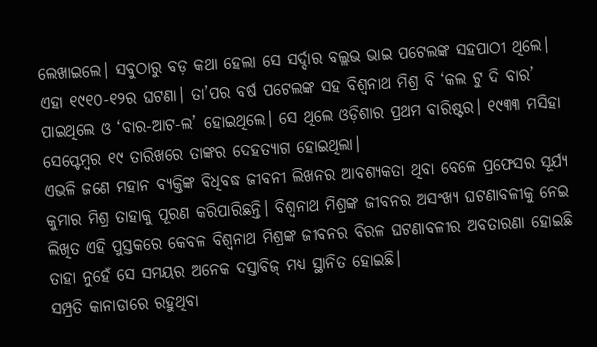ଲେଖାଇଲେ। ସବୁଠାରୁ ବଡ଼ କଥା ହେଲା ସେ ସର୍ଦ୍ଦାର ବଲ୍ଲଭ ଭାଇ ପଟେଲଙ୍କ ସହପାଠୀ ଥିଲେ। ଏହା ୧୯୧୦-୧୨ର ଘଟଣା। ତା’ପର ବର୍ଷ ପଟେଲଙ୍କ ସହ ବିଶ୍ୱନାଥ ମିଶ୍ର ବି ‘କଲ ଟୁ ଦି ବାର’ ପାଇଥିଲେ ଓ ‘ବାର-ଆଟ-ଲ’ ହୋଇଥିଲେ। ସେ ଥିଲେ ଓଡ଼ିଶାର ପ୍ରଥମ ବାରିଷ୍ଟର। ୧୯୩୩ ମସିହା ସେପ୍ଟେମ୍ବର ୧୯ ତାରିଖରେ ତାଙ୍କର ଦେହତ୍ୟାଗ ହୋଇଥିଲା।
ଏଭଳି ଜଣେ ମହାନ ବ୍ୟକ୍ତିଙ୍କ ବିଧିବଦ୍ଧ ଜୀବନୀ ଲିଖନର ଆବଶ୍ୟକତା ଥିବା ବେଳେ ପ୍ରଫେସର ସୂର୍ଯ୍ୟ କୁମାର ମିଶ୍ର ତାହାକୁ ପୂରଣ କରିପାରିଛନ୍ତି। ବିଶ୍ୱନାଥ ମିଶ୍ରଙ୍କ ଜୀବନର ଅସଂଖ୍ୟ ଘଟଣାବଳୀକୁ ନେଇ ଲିଖିତ ଏହି ପୁସ୍ତକରେ କେବଳ ବିଶ୍ୱନାଥ ମିଶ୍ରଙ୍କ ଜୀବନର ବିରଳ ଘଟଣାବଳୀର ଅବତାରଣା ହୋଇଛି ତାହା ନୁହେଁ ସେ ସମୟର ଅନେକ ଦସ୍ତାବିଜ୍ ମଧ୍ୟ ସ୍ଥାନିତ ହୋଇଛି।
ସମ୍ପ୍ରତି କାନାଡାରେ ରହୁଥିବା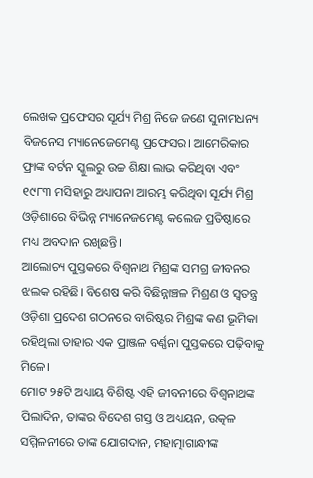ଲେଖକ ପ୍ରଫେସର ସୂର୍ଯ୍ୟ ମିଶ୍ର ନିଜେ ଜଣେ ସୁନାମଧନ୍ୟ ବିଜନେସ ମ୍ୟାନେଜେମେଣ୍ଟ ପ୍ରଫେସର। ଆମେରିକାର ଫ୍ରାଙ୍କ ବର୍ଟନ ସ୍କୁଲରୁ ଉଚ୍ଚ ଶିକ୍ଷା ଲାଭ କରିଥିବା ଏବଂ ୧୯୮୩ ମସିହାରୁ ଅଧ୍ୟାପନା ଆରମ୍ଭ କରିଥିବା ସୂର୍ଯ୍ୟ ମିଶ୍ର ଓଡ଼ିଶାରେ ବିଭିନ୍ନ ମ୍ୟାନେଜମେଣ୍ଟ କଲେଜ ପ୍ରତିଷ୍ଠାରେ ମଧ୍ୟ ଅବଦାନ ରଖିଛନ୍ତି।
ଆଲୋଚ୍ୟ ପୁସ୍ତକରେ ବିଶ୍ୱନାଥ ମିଶ୍ରଙ୍କ ସମଗ୍ର ଜୀବନର ଝଲକ ରହିଛି। ବିଶେଷ କରି ବିଛିନ୍ନାଞ୍ଚଳ ମିଶ୍ରଣ ଓ ସ୍ୱତନ୍ତ୍ର ଓଡ଼ିଶା ପ୍ରଦେଶ ଗଠନରେ ବାରିଷ୍ଟର ମିଶ୍ରଙ୍କ କଣ ଭୂମିକା ରହିଥିଲା ତାହାର ଏକ ପ୍ରାଞ୍ଜଳ ବର୍ଣ୍ଣନା ପୁସ୍ତକରେ ପଢ଼ିବାକୁ ମିଳେ।
ମୋଟ ୨୫ଟି ଅଧ୍ୟାୟ ବିଶିଷ୍ଟ ଏହି ଜୀବନୀରେ ବିଶ୍ଵନାଥଙ୍କ ପିଲାଦିନ, ତାଙ୍କର ବିଦେଶ ଗସ୍ତ ଓ ଅଧ୍ୟୟନ, ଉତ୍କଳ ସମ୍ମିଳନୀରେ ତାଙ୍କ ଯୋଗଦାନ, ମହାତ୍ମାଗାନ୍ଧୀଙ୍କ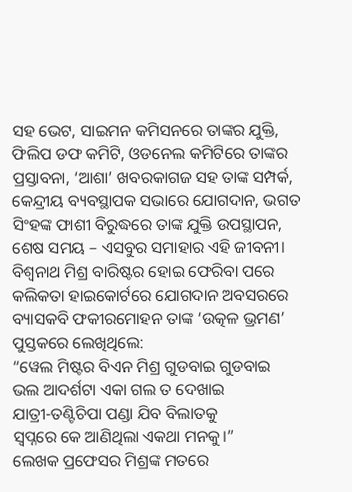ସହ ଭେଟ, ସାଇମନ କମିସନରେ ତାଙ୍କର ଯୁକ୍ତି, ଫିଲିପ ଡଫ କମିଟି, ଓଡନେଲ କମିଟିରେ ତାଙ୍କର ପ୍ରସ୍ତାବନା, ‘ଆଶା’ ଖବରକାଗଜ ସହ ତାଙ୍କ ସମ୍ପର୍କ, କେନ୍ଦ୍ରୀୟ ବ୍ୟବସ୍ଥାପକ ସଭାରେ ଯୋଗଦାନ, ଭଗତ ସିଂହଙ୍କ ଫାଶୀ ବିରୁଦ୍ଧରେ ତାଙ୍କ ଯୁକ୍ତି ଉପସ୍ଥାପନ, ଶେଷ ସମୟ – ଏସବୁର ସମାହାର ଏହି ଜୀବନୀ।
ବିଶ୍ୱନାଥ ମିଶ୍ର ବାରିଷ୍ଟର ହୋଇ ଫେରିବା ପରେ କଲିକତା ହାଇକୋର୍ଟରେ ଯୋଗଦାନ ଅବସରରେ ବ୍ୟାସକବି ଫକୀରମୋହନ ତାଙ୍କ ‘ଉତ୍କଳ ଭ୍ରମଣ’ ପୁସ୍ତକରେ ଲେଖିଥିଲେ:
“ୱେଲ ମିଷ୍ଟର ବିଏନ ମିଶ୍ର ଗୁଡବାଇ ଗୁଡବାଇ
ଭଲ ଆଦର୍ଶଟା ଏକା ଗଲ ତ ଦେଖାଇ
ଯାତ୍ରୀ-ତଣ୍ଟିଚିପା ପଣ୍ଡା ଯିବ ବିଲାତକୁ
ସ୍ୱପ୍ନରେ କେ ଆଣିଥିଲା ଏକଥା ମନକୁ।”
ଲେଖକ ପ୍ରଫେସର ମିଶ୍ରଙ୍କ ମତରେ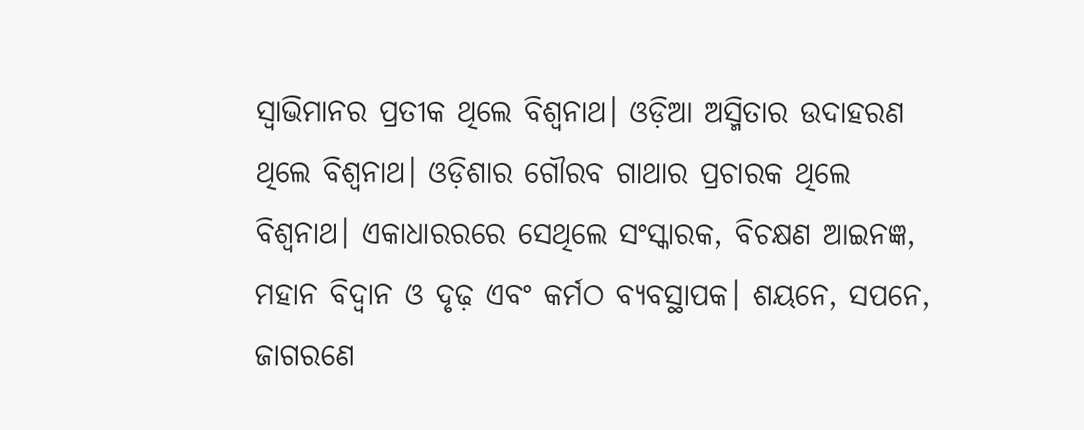ସ୍ୱାଭିମାନର ପ୍ରତୀକ ଥିଲେ ବିଶ୍ଵନାଥ। ଓଡ଼ିଆ ଅସ୍ମିତାର ଉଦାହରଣ ଥିଲେ ବିଶ୍ଵନାଥ। ଓଡ଼ିଶାର ଗୌରବ ଗାଥାର ପ୍ରଚାରକ ଥିଲେ ବିଶ୍ୱନାଥ। ଏକାଧାରରରେ ସେଥିଲେ ସଂସ୍କାରକ, ବିଚକ୍ଷଣ ଆଇନଜ୍ଞ, ମହାନ ବିଦ୍ୱାନ ଓ ଦୃଢ଼ ଏବଂ କର୍ମଠ ବ୍ୟବସ୍ଥାପକ। ଶୟନେ, ସପନେ, ଜାଗରଣେ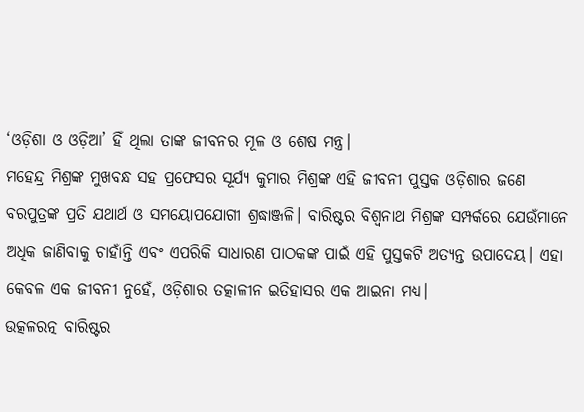‘ଓଡ଼ିଶା ଓ ଓଡ଼ିଆ’ ହିଁ ଥିଲା ତାଙ୍କ ଜୀବନର ମୂଳ ଓ ଶେଷ ମନ୍ତ୍ର।
ମହେନ୍ଦ୍ର ମିଶ୍ରଙ୍କ ମୁଖବନ୍ଧ ସହ ପ୍ରଫେସର ସୂର୍ଯ୍ୟ କୁମାର ମିଶ୍ରଙ୍କ ଏହି ଜୀବନୀ ପୁସ୍ତକ ଓଡ଼ିଶାର ଜଣେ ବରପୁତ୍ରଙ୍କ ପ୍ରତି ଯଥାର୍ଥ ଓ ସମୟୋପଯୋଗୀ ଶ୍ରଦ୍ଧାଞ୍ଜଳି। ବାରିଷ୍ଟର ବିଶ୍ୱନାଥ ମିଶ୍ରଙ୍କ ସମ୍ପର୍କରେ ଯେଉଁମାନେ ଅଧିକ ଜାଣିବାକୁ ଚାହାଁନ୍ତି ଏବଂ ଏପରିକି ସାଧାରଣ ପାଠକଙ୍କ ପାଇଁ ଏହି ପୁସ୍ତକଟି ଅତ୍ୟନ୍ତ ଉପାଦେୟ। ଏହା କେବଳ ଏକ ଜୀବନୀ ନୁହେଁ, ଓଡ଼ିଶାର ତତ୍କାଳୀନ ଇତିହାସର ଏକ ଆଇନା ମଧ୍ୟ।
ଉତ୍କଳରତ୍ନ ବାରିଷ୍ଟର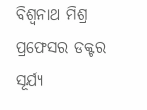ବିଶ୍ୱନାଥ ମିଶ୍ର
ପ୍ରଫେସର ଡକ୍ଟର ସୂର୍ଯ୍ୟ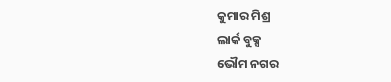କୁମାର ମିଶ୍ର
ଲାର୍କ ବୁକ୍ସ
ଭୌମ ନଗର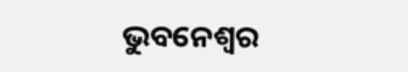ଭୁବନେଶ୍ୱର